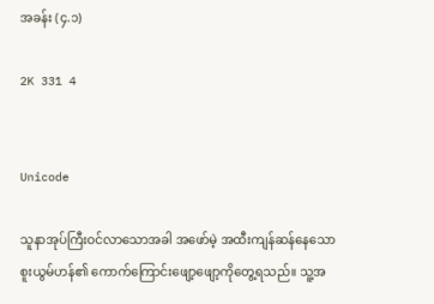အခန်း (၄.၁)

2K 331 4


Unicode

သူနာအုပ်ကြီးဝင်လာသောအခါ အဖော်မဲ့ အထီးကျန်ဆန်နေသော စူးယွမ်ဟန်၏ ကောက်ကြောင်းဖျော့ဖျော့ကိုတွေ့ရသည်။ သူ့အ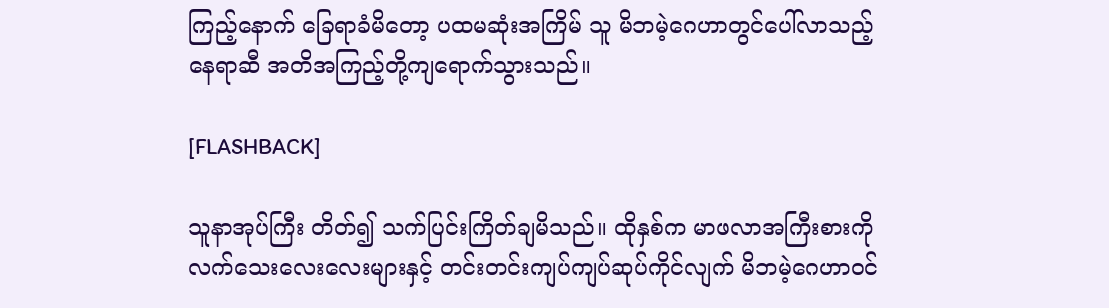ကြည့်နောက် ခြေရာခံမိတော့ ပထမဆုံးအကြိမ် သူ မိဘမဲ့ဂေဟာတွင်ပေါ်လာသည့်နေရာဆီ အတိအကြည့်တို့ကျရောက်သွားသည်။

[FLASHBACK]

သူနာအုပ်ကြီး တိတ်၍ သက်ပြင်းကြိတ်ချမိသည်။ ထိုနှစ်က မာဖလာအကြီးစားကို လက်သေးလေးလေးများနှင့် တင်းတင်းကျပ်ကျပ်ဆုပ်ကိုင်လျက် မိဘမဲ့ဂေဟာဝင်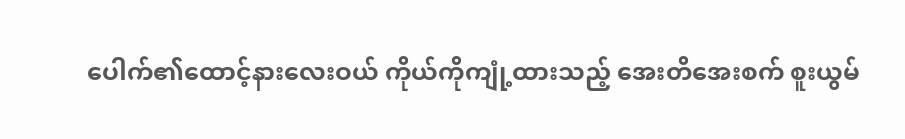ပေါက်၏ထောင့်နားလေးဝယ် ကိုယ်ကိုကျုံ့ထားသည့် အေးတိအေးစက် စူးယွမ်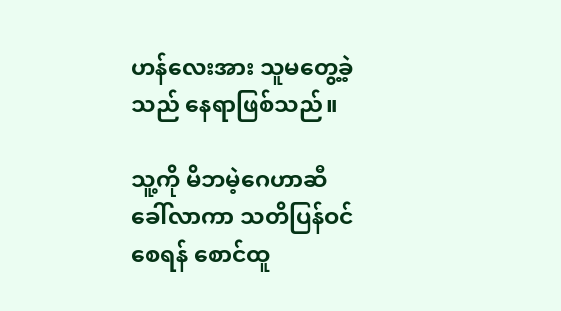ဟန်လေးအား သူမတွေ့ခဲ့သည် နေရာဖြစ်သည်။

သူ့ကို မိဘမဲ့ဂေဟာဆီခေါ်လာကာ သတိပြန်ဝင်စေရန် စောင်ထူ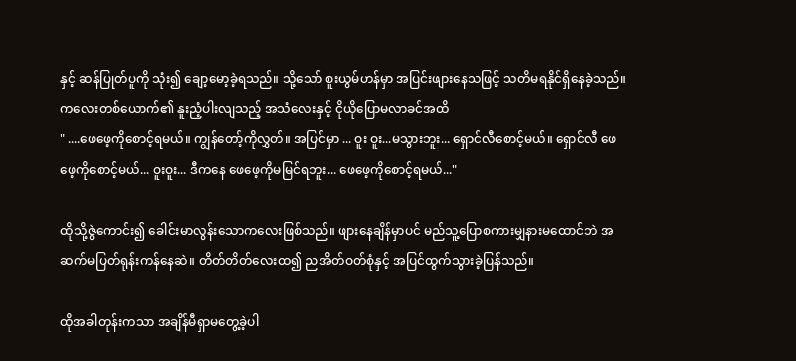နှင့် ဆန်ပြုတ်ပူကို သုံး၍ ချော့မော့ခဲ့ရသည်။ သို့သော် စူးယွမ်ဟန်မှာ အပြင်းဖျားနေသဖြင့် သတိမရနိုင်ရှိနေခဲ့သည်။ ကလေးတစ်ယောက်၏ နူးညံ့ပါးလျသည့် အသံလေးနှင့် ငိုယိုပြောမလာခင်အထိ
" ....ဖေဖေ့ကိုစောင့်ရမယ်။ ကျွန်တော့်ကိုလွှတ်။ အပြင်မှာ ... ဝူး ဝူး...မသွားဘူး... ရှောင်လီစောင့်မယ်။ ရှောင်လီ ဖေဖေ့ကိုစောင့်မယ်... ဝူးဝူး... ဒီကနေ ဖေဖေ့ကိုမမြင်ရဘူး... ဖေဖေ့ကိုစောင့်ရမယ်..."

ထိုသို့ဇွဲကောင်း၍ ခေါင်းမာလွန်းသောကလေးဖြစ်သည်။ ဖျားနေချိန်မှာပင် မည်သူ့ပြောစကားမျှနားမထောင်ဘဲ အဆက်မပြတ်ရုန်းကန်နေဆဲ။ တိတ်တိတ်လေးထ၍ ညအိတ်ဝတ်စုံနှင့် အပြင်ထွက်သွားခဲ့ပြန်သည်။

ထိုအခါတုန်းကသာ အချိန်မီရှာမတွေ့ခဲ့ပါ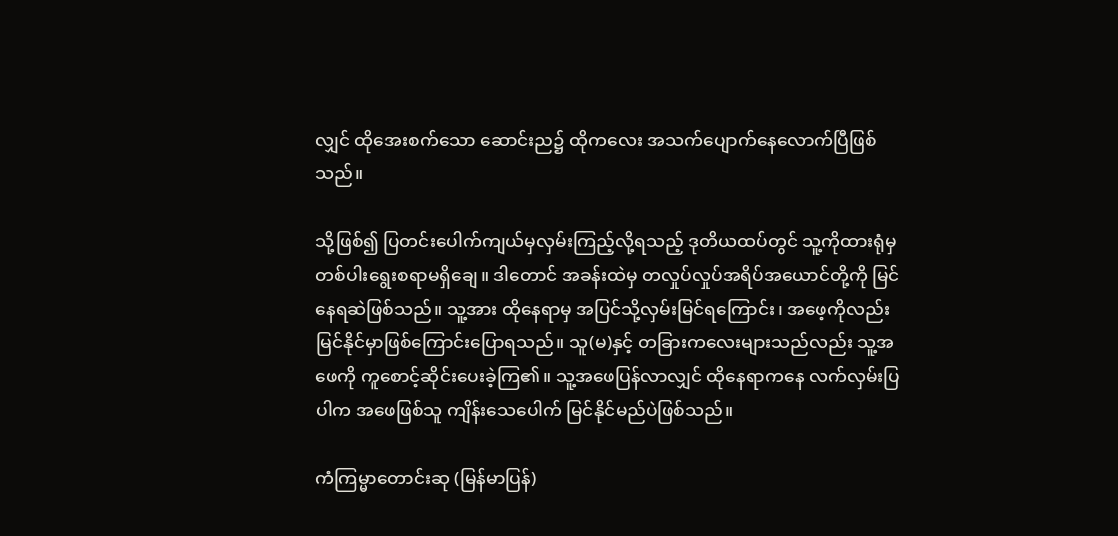လျှင် ထိုအေးစက်သော ဆောင်းည၌ ထိုကလေး အသက်ပျောက်နေလောက်ပြီဖြစ်သည်။

သို့ဖြစ်၍ ပြတင်းပေါက်ကျယ်မှလှမ်းကြည့်လို့ရသည့် ဒုတိယထပ်တွင် သူ့ကိုထားရုံမှတစ်ပါးရွေးစရာမရှိချေ။ ဒါတောင် အခန်းထဲမှ တလှုပ်လှုပ်အရိပ်အယောင်တို့ကို မြင်နေရဆဲဖြစ်သည်။ သူ့အား ထိုနေရာမှ အပြင်သို့လှမ်းမြင်ရကြောင်း၊ အဖေ့ကိုလည်း မြင်နိုင်မှာဖြစ်ကြောင်းပြောရသည်။ သူ(မ)နှင့် တခြားကလေးများသည်လည်း သူ့အဖေကို ကူစောင့်ဆိုင်းပေးခဲ့ကြ၏။ သူ့အဖေပြန်လာလျှင် ထိုနေရာကနေ လက်လှမ်းပြပါက အဖေဖြစ်သူ ကျိန်းသေပေါက် မြင်နိုင်မည်ပဲဖြစ်သည်။

ကံကြမ္မာတောင်းဆု (မြန်မာပြန်)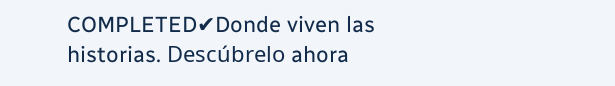COMPLETED✔Donde viven las historias. Descúbrelo ahora